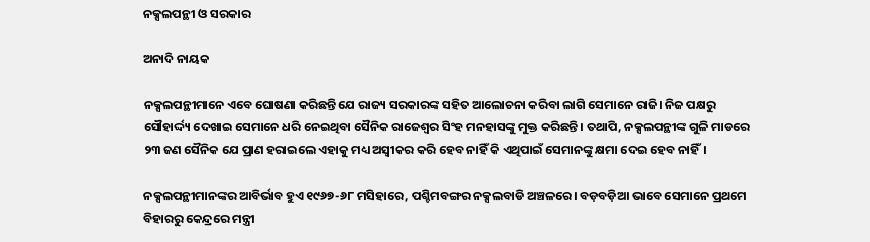ନକ୍ସଲପନ୍ଥୀ ଓ ସରକାର

ଅନାଦି ନାୟକ

ନକ୍ସଲପନ୍ଥୀମାନେ ଏବେ ଘୋଷଣା କରିଛନ୍ତି ଯେ ରାଜ୍ୟ ସରକାରଙ୍କ ସହିତ ଆଲୋଚନା କରିବା ଲାଗି ସେମାନେ ରାଜି। ନିଜ ପକ୍ଷରୁ ସୌହାର୍ଦ୍ଦ୍ୟ ଦେଖାଇ ସେମାନେ ଧରି ନେଇଥିବା ସୈନିକ ରାଜେଶ୍ୱର ସିଂହ ମନହାସଙ୍କୁ ମୁକ୍ତ କରିଛନ୍ତି। ତଥାପି, ନକ୍ସଲପନ୍ଥୀଙ୍କ ଗୁଳି ମାଡରେ ୨୩ ଜଣ ସୈନିକ ଯେ ପ୍ରାଣ ହରାଇଲେ ଏହାକୁ ମଧ୍ୟ ଅସ୍ୱୀକର କରି ହେବ ନାହିଁ କି ଏଥିପାଇଁ ସେମାନଙ୍କୁ କ୍ଷମା ଦେଇ ହେବ ନାହିଁ।

ନକ୍ସଲପନ୍ଥୀମାନଙ୍କର ଆବିର୍ଭାବ ହୁଏ ୧୯୬୭-୬୮ ମସିହାରେ, ପଶ୍ଚିମବଙ୍ଗର ନକ୍ସଲବାଡି ଅଞ୍ଚଳରେ। ବଡ଼ବଡ଼ିଆ ଭାବେ ସେମାନେ ପ୍ରଥମେ ବିହାରରୁ କେନ୍ଦ୍ରରେ ମନ୍ତ୍ରୀ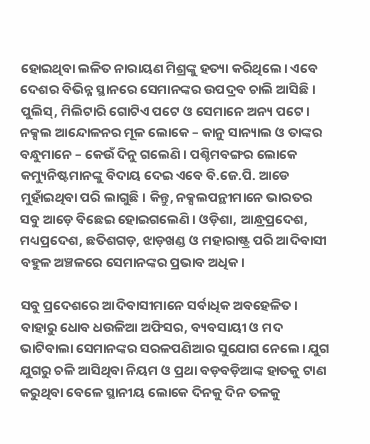ହୋଇଥିବା‌ ଲଳିତ ନାରାୟଣ ମିଶ୍ରଙ୍କୁ ହତ୍ୟା କରିଥିଲେ। ଏବେ ଦେଶର ବିଭିନ୍ନ ସ୍ଥାନରେ ସେମାନଙ୍କର ଉପଦ୍ରବ ଚାଲି ଆସିଛି। ପୁଲିସ୍, ମିଲିଟାରି ଗୋଟିଏ ପଟେ ଓ ସେମାନେ ଅନ୍ୟ ପଟେ। ନକ୍ସଲ ଆନ୍ଦୋଳନର ମୂଳ ଲୋକେ – କାନୁ ସାନ୍ୟାଲ ଓ ତାଙ୍କର ବନ୍ଧୁମାନେ – କେଉଁ ଦିନୁ ଗଲେଣି। ପଶ୍ଚିମବଙ୍ଗର ଲୋକେ କମ୍ୟୁନିଷ୍ଟମାନଙ୍କୁ ବିଦାୟ ଦେଇ ଏବେ ବି.ଜେ.ପି. ଆଡେ ମୁହାଁଇଥିବା ପରି ଲାଗୁଛି। କିନ୍ତୁ, ନକ୍ସଲପନ୍ଥୀମାନେ ଭାରତର ସବୁ ଆଡ଼େ ବିଛେଇ ହୋଇଗଲେଣି। ଓଡ଼ିଶା, ଆନ୍ଧ୍ରପ୍ରଦେଶ, ମଧ୍ୟପ୍ରଦେଶ, ଛତିଶଗଡ଼, ଝାଡ଼ଖଣ୍ଡ ଓ ମହାରାଷ୍ଟ୍ର ପରି ଆଦିବାସୀ ବହୁଳ ଅଞ୍ଚଳରେ ସେମାନଙ୍କର ପ୍ରଭାବ ଅଧିକ।

ସବୁ ପ୍ରଦେଶରେ ଆଦିବାସୀମାନେ ସର୍ବାଧିକ ଅବହେଳିତ। ବାହାରୁ ଧୋବ ଧଉଳିଆ ଅଫିସର, ବ୍ୟବସାୟୀ ଓ ମଦ ଭାଟିବାଲା ସେମାନଙ୍କର ସରଳପଣିଆର ସୁଯୋଗ ନେଲେ। ଯୁଗ ଯୁଗରୁ ଚଳି ଆସିଥିବା ନିୟମ ଓ ପ୍ରଥା ବଡ଼ବଡ଼ିଆଙ୍କ ହାତକୁ ଟାଣ କରୁଥିବା ବେଳେ ସ୍ଥାନୀୟ ଲୋକେ ଦିନକୁ ଦିନ ତଳକୁ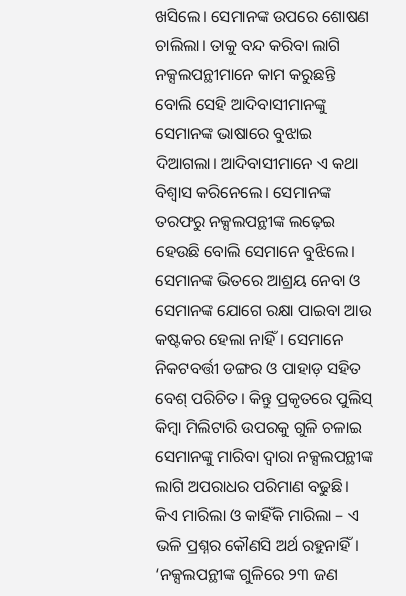ଖସିଲେ। ସେମାନଙ୍କ ଉପରେ ଶୋଷଣ ଚାଲିଲା। ତାକୁ ବନ୍ଦ କରିବା ଲାଗି ନକ୍ସଲପନ୍ଥୀମାନେ କାମ କରୁଛନ୍ତି ବୋଲି ସେହି ଆଦିବାସୀମାନଙ୍କୁ ସେମାନଙ୍କ ଭାଷାରେ ବୁଝାଇ ଦିଆଗଲା। ଆଦିବାସୀମାନେ ଏ କଥା ବିଶ୍ୱାସ କରିନେଲେ। ସେମାନଙ୍କ ତରଫରୁ ନକ୍ସଲପନ୍ଥୀଙ୍କ ଲଢ଼େଇ ହେଉଛି ବୋଲି ସେମାନେ ବୁଝିଲେ। ସେମାନଙ୍କ ଭିତରେ ଆଶ୍ରୟ ନେବା ଓ ସେମାନଙ୍କ ଯୋଗେ ରକ୍ଷା ପାଇବା ଆଉ କଷ୍ଟକର ହେଲା ନାହିଁ। ସେମାନେ ନିକଟବର୍ତ୍ତୀ ଡଙ୍ଗର ଓ ପାହାଡ଼ ସହିତ ବେଶ୍ ପରିଚିତ। କିନ୍ତୁ ପ୍ରକୃତରେ ପୁଲିସ୍ କିମ୍ବା ମିଲିଟାରି ଉପରକୁ ଗୁଳି ଚଳାଇ ସେମାନଙ୍କୁ ମାରିବା ଦ୍ୱାରା ନକ୍ସଲପନ୍ଥୀଙ୍କ ଲାଗି ଅପରାଧର ପରିମାଣ ବଢୁଛି। କିଏ ମାରିଲା ଓ କାହିଁକି ମାରିଲା – ଏ ଭଳି ପ୍ରଶ୍ନର କୌଣସି ଅର୍ଥ ରହୁନାହିଁ। ‘ନକ୍ସଲପନ୍ଥୀଙ୍କ ଗୁଳିରେ ୨୩ ଜଣ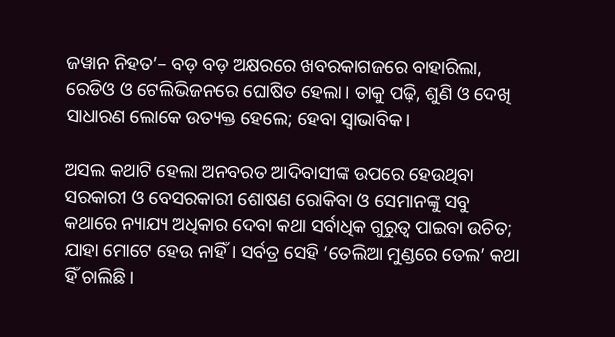ଜୱାନ ନିହତ’– ବଡ଼ ବଡ଼ ଅକ୍ଷରରେ ଖବରକାଗଜରେ ବାହାରିଲା, ରେଡିଓ ଓ ଟେଲିଭିଜନରେ ଘୋଷିତ ହେଲା। ତାକୁ ପଢ଼ି, ଶୁଣି ଓ ଦେଖି ସାଧାରଣ ଲୋକେ ଉତ୍ୟକ୍ତ ହେଲେ; ହେବା ସ୍ୱାଭାବିକ।

ଅସଲ କଥାଟି ହେଲା ଅନବରତ ଆଦିବାସୀଙ୍କ ଉପରେ ହେଉଥିବା ସରକାରୀ ଓ ବେସରକାରୀ ଶୋଷଣ ରୋକିବା ଓ ସେମାନଙ୍କୁ ସବୁ କଥାରେ ନ୍ୟାଯ୍ୟ ଅଧିକାର ଦେବା କଥା ସର୍ବାଧିକ ଗୁରୁତ୍ବ ପାଇବା ଉଚିତ; ଯାହା ମୋଟେ ହେଉ ନାହିଁ। ସର୍ବତ୍ର ସେହି ‘ତେଲିଆ ମୁଣ୍ଡରେ ତେଲ’ କଥା ହିଁ ଚାଲିଛି।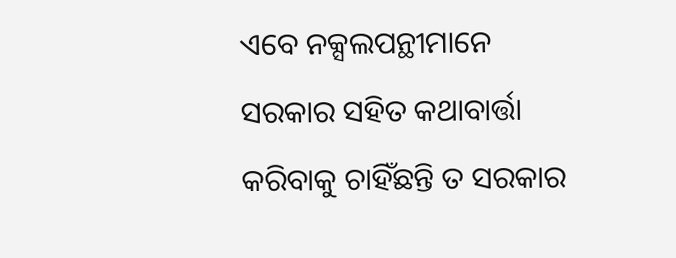ଏବେ ନକ୍ସଲପନ୍ଥୀମାନେ ସରକାର ସହିତ କଥାବାର୍ତ୍ତା କରିବାକୁ ଚାହିଁଛନ୍ତି ତ ସରକାର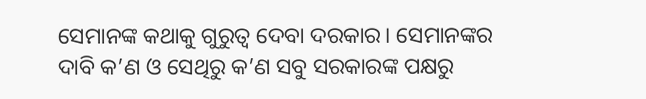ସେମାନଙ୍କ କଥାକୁ ଗୁରୁତ୍ୱ ଦେବା ଦରକାର। ସେମାନଙ୍କର ଦାବି କ’ଣ ଓ ସେଥିରୁ କ’ଣ ସବୁ ସରକାରଙ୍କ ପକ୍ଷରୁ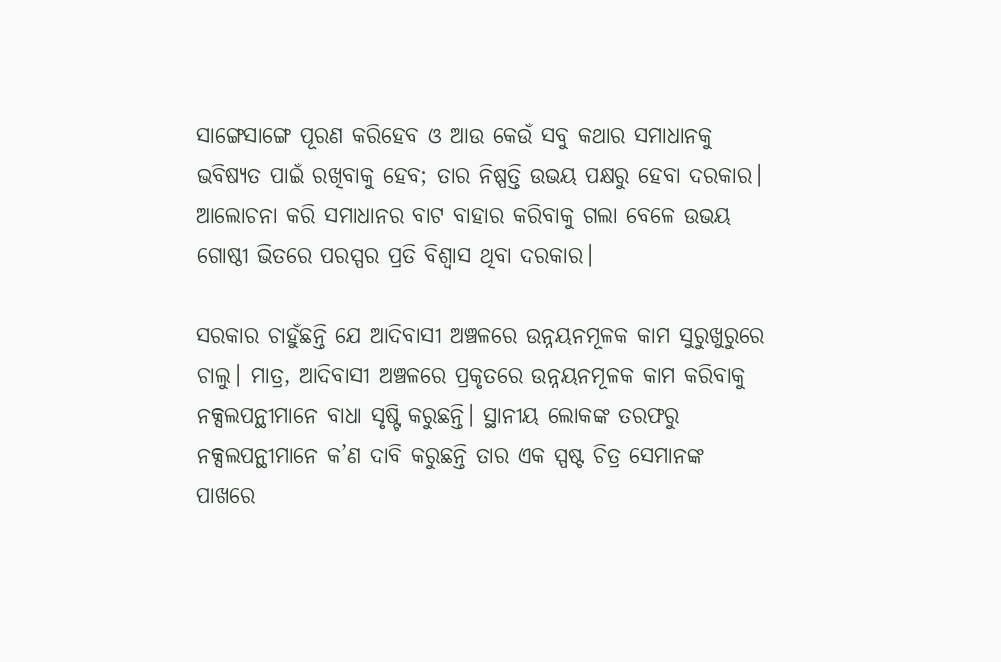ସାଙ୍ଗେସାଙ୍ଗେ ପୂରଣ କରିହେବ ଓ ଆଉ କେଉଁ ସବୁ କଥାର ସମାଧାନକୁ ଭବିଷ୍ୟତ ପାଇଁ ରଖିବାକୁ ହେବ; ତାର ନିଷ୍ପତ୍ତି ଉଭୟ ପକ୍ଷରୁ ହେବା ଦରକାର। ଆଲୋଚନା କରି ସମାଧାନର ବାଟ ବାହାର କରିବାକୁ ଗଲା ବେଳେ ଉଭୟ ଗୋଷ୍ଠୀ ଭିତରେ ପରସ୍ପର ପ୍ରତି ବିଶ୍ୱାସ ଥିବା ଦରକାର।

ସରକାର ଚାହୁଁଛନ୍ତି ଯେ ଆଦିବାସୀ ଅଞ୍ଚଳରେ ଉନ୍ନୟନମୂଳକ କାମ ସୁରୁଖୁରୁରେ ଚାଲୁ। ମାତ୍ର, ଆଦିବାସୀ ଅଞ୍ଚଳରେ ପ୍ରକୃତରେ ଉନ୍ନୟନମୂଳକ କାମ କରିବାକୁ ନକ୍ସଲପନ୍ଥୀମାନେ ବାଧା ସୃଷ୍ଟି କରୁଛନ୍ତି। ସ୍ଥାନୀୟ ଲୋକଙ୍କ ତରଫରୁ ନକ୍ସଲପନ୍ଥୀମାନେ କ’ଣ ଦାବି କରୁଛନ୍ତି ତାର ଏକ ସ୍ପଷ୍ଟ ଚିତ୍ର ସେମାନଙ୍କ ପାଖରେ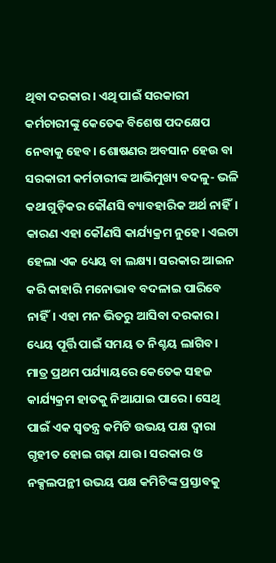ଥିବା ଦରକାର। ଏଥି ପାଇଁ ସରକାରୀ କର୍ମଚାରୀଙ୍କୁ କେତେକ ବିଶେଷ ପଦକ୍ଷେପ ନେବାକୁ ହେବ। ଶୋଷଣର ଅବସାନ ହେଉ ବା ସରକାରୀ କର୍ମଚାରୀଙ୍କ ଆଭିମୁଖ୍ୟ ବଦଳୁ- ଭଳି କଥାଗୁଡ଼ିକର କୌଣସି ବ୍ୟାବହାରିକ ଅର୍ଥ ନାହିଁ। କାରଣ ଏହା କୌଣସି କାର୍ଯ୍ୟକ୍ରମ ନୁହେ। ଏଇଟା ହେଲା ଏକ ଧ୍ୟେୟ ବା ଲକ୍ଷ୍ୟ। ସରକାର ଆଇନ କରି କାହାରି ମନୋଭାବ ବଦଳାଇ ପାରିବେ ନାହିଁ। ଏହା ମନ ଭିତରୁ ଆସିବା ଦରକାର। ଧ୍ୟେୟ ପୂର୍ତ୍ତି ପାଇଁ ସମୟ ତ ନିଶ୍ଚୟ ଲାଗିବ। ମାତ୍ର ପ୍ରଥମ ପର୍ଯ୍ୟାୟରେ କେତେକ ସହଜ କାର୍ଯ୍ୟକ୍ରମ ହାତକୁ ନିଆଯାଇ ପାରେ। ସେଥି ପାଇଁ ଏକ ସ୍ୱତନ୍ତ୍ର କମିଟି ଉଭୟ ପକ୍ଷ ଦ୍ୱାରା ଗୃହୀତ ହୋଇ ଗଢ଼ା ଯାଉ। ସରକାର ଓ ନକ୍ସଲପନ୍ଥୀ ଉଭୟ ପକ୍ଷ କମିଟିଙ୍କ ପ୍ରସ୍ତାବକୁ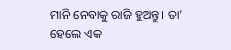ମାନି ନେବାକୁ ରାଜି ହୁଅନ୍ତୁ। ତା’ ହେଲେ ଏକ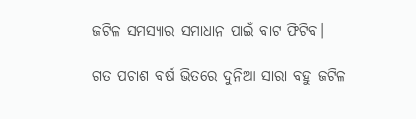ଜଟିଳ ସମସ୍ୟାର ସମାଧାନ ପାଇଁ ବାଟ ଫିଟିବ।

ଗତ ପଚାଶ ବର୍ଷ ଭିତରେ ଦୁନିଆ ସାରା ବହୁ ଜଟିଳ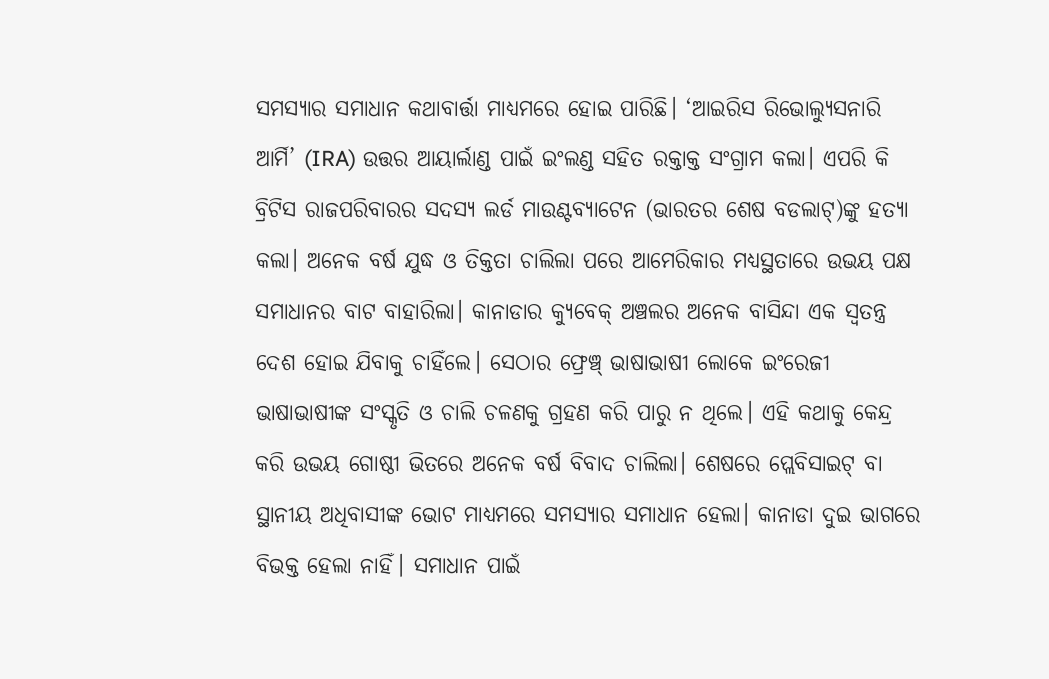ସମସ୍ୟାର ସମାଧାନ କଥାବାର୍ତ୍ତା ମାଧ୍ୟମରେ ହୋଇ ପାରିଛି। ‘ଆଇରିସ ରିଭୋଲ୍ୟୁସନାରି ଆର୍ମି’ (IRA) ଉତ୍ତର ଆୟାର୍ଲାଣ୍ଡ ପାଇଁ ଇଂଲଣ୍ଡ ସହିତ ରକ୍ତାକ୍ତ ସଂଗ୍ରାମ କଲା। ଏପରି କି ବ୍ରିଟିସ ରାଜପରିବାରର ସଦସ୍ୟ ଲର୍ଡ ମାଉଣ୍ଟବ୍ୟାଟେନ (ଭାରତର ଶେଷ ବଡଲାଟ୍)ଙ୍କୁ ହତ୍ୟା କଲା। ଅନେକ ବର୍ଷ ଯୁଦ୍ଧ ଓ ତିକ୍ତତା ଚାଲିଲା ପରେ ଆମେରିକାର ମଧ୍ୟସ୍ଥତାରେ ଉଭୟ ପକ୍ଷ ସମା‌ଧାନର ବାଟ ବାହାରିଲା। କାନାଡାର କ୍ୟୁବେକ୍ ଅଞ୍ଚଲର ଅନେକ ବାସିନ୍ଦା ଏକ ସ୍ୱତନ୍ତ୍ର ଦେଶ ହୋଇ ଯିବାକୁ ଚାହିଁଲେ। ସେଠାର ଫ୍ରେଞ୍ଚ୍‌ ଭାଷାଭାଷୀ ଲୋକେ ଇଂରେଜୀ ଭାଷାଭାଷୀଙ୍କ ସଂସ୍କୃତି ଓ ଚାଲି ଚଳଣକୁ ଗ୍ରହଣ କରି ପାରୁ ନ ଥିଲେ। ଏହି କଥାକୁ କେନ୍ଦ୍ର କରି ଉଭୟ ଗୋଷ୍ଠୀ ଭିତରେ ଅନେକ ବର୍ଷ ବିବାଦ ଚାଲିଲା। ଶେଷରେ ପ୍ଲେବିସାଇଟ୍ ବା ସ୍ଥାନୀୟ ଅଧିବାସୀଙ୍କ ଭୋଟ ମାଧ୍ୟମରେ ସମସ୍ୟାର ସମାଧାନ ହେଲା। କାନାଡା ଦୁଇ ଭାଗରେ ବିଭକ୍ତ ହେଲା ନାହିଁ। ସମାଧାନ ପାଇଁ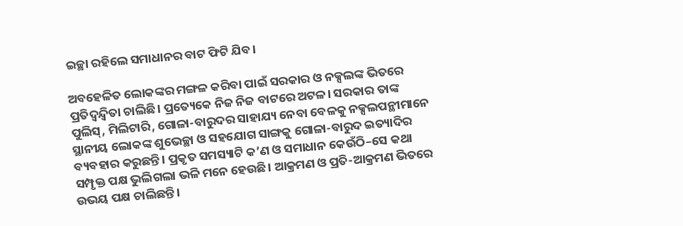ଇଚ୍ଛା ରହିଲେ ସମାଧାନର ବାଟ ଫିଟି ଯିବ।

ଅବହେଳିତ ଲୋକଙ୍କର ମଙ୍ଗଳ କରିବା ପାଇଁ ସରକାର ଓ ନକ୍ସଲଙ୍କ ଭିତରେ ପ୍ରତିଦ୍ବନ୍ଦ୍ବିତା ଚାଲିଛି। ପ୍ରତ୍ୟେକେ ନିଜ ନିଜ ବାଟରେ ଅଟଳ। ସରକାର ତାଙ୍କ ପୁଲିସ୍, ମିଲିଟାରି, ଗୋଳା-ବାରୁଦର ସାହାଯ୍ୟ ନେବା ବେଳକୁ ନକ୍ସଲପନ୍ଥୀମାନେ ସ୍ଥାନୀୟ ଲୋକଙ୍କ ଶୁଭେଚ୍ଛା ଓ ସହଯୋଗ ସାଙ୍ଗକୁ ଗୋଳା-ବାରୁଦ ଇତ୍ୟାଦିର ବ୍ୟବହାର କରୁଛନ୍ତି। ପ୍ରକୃତ ସମସ୍ୟାଟି କ’ଣ ଓ ସମାଧାନ କେଉଁଠି–ସେ କଥା ସମ୍ପୃକ୍ତ ପକ୍ଷ ଭୁଲିଗଲା ଭଳି ମନେ ହେଉଛି। ଆକ୍ରମଣ ଓ ପ୍ରତି-ଆକ୍ରମଣ ଭିତରେ ଉଭୟ ପକ୍ଷ ଚାଲିଛନ୍ତି।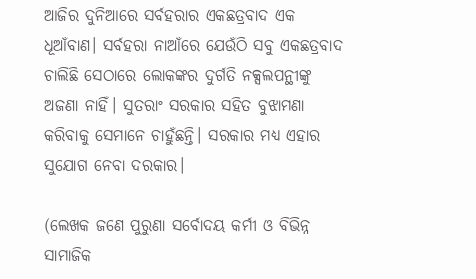ଆଜିର ଦୁନିଆରେ ସର୍ବହରାର ଏକଛତ୍ରବାଦ ଏକ ଧୂଆଁବାଣ। ସର୍ବହରା ନାଆଁରେ ଯେଉଁଠି ସବୁ ଏକଛତ୍ରବାଦ ଚାଲିଛି ସେଠାରେ ଲୋକଙ୍କର ଦୁର୍ଗତି ନକ୍ସଲପନ୍ଥୀଙ୍କୁ ଅଜଣା ନାହିଁ। ସୁତରାଂ ସରକାର ସହିତ ବୁଝାମଣା କରିବାକୁ ସେମାନେ ଚାହୁଁଛନ୍ତି। ସରକାର ମଧ୍ୟ ଏହାର ସୁଯୋଗ ନେବା ଦରକାର।

(ଲେଖକ ଜଣେ ପୁରୁଣା ସର୍ବୋଦୟ କର୍ମୀ ଓ ବିଭିନ୍ନ ସାମା‌ଜିକ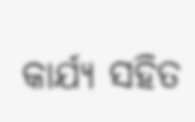କାର୍ଯ୍ୟ ସହିତ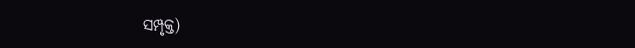ସମ୍ପୃକ୍ତ)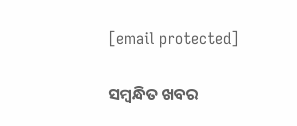[email protected]

ସମ୍ବନ୍ଧିତ ଖବର